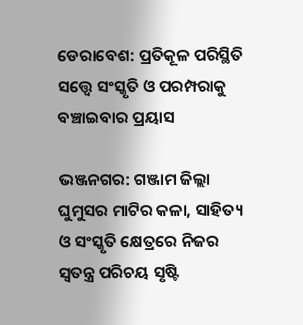ଡେରାବେଶ: ପ୍ରତିକୂଳ ପରିସ୍ଥିତି ସତ୍ତ୍ବେ ସଂସ୍କୃତି ‌ଓ ପରମ୍ପରାକୁ ବଞ୍ଚାଇବାର ପ୍ରୟାସ

ଭଞ୍ଜନଗର: ଗଞ୍ଜାମ ଜିଲ୍ଲା ଘୁମୁସର ମାଟିର କଳା, ସାହିତ୍ୟ ଓ ସଂସ୍କୃତି କ୍ଷେତ୍ରରେ ନିଜର ସ୍ବତନ୍ତ୍ର ପରିଚୟ ସୃଷ୍ଟି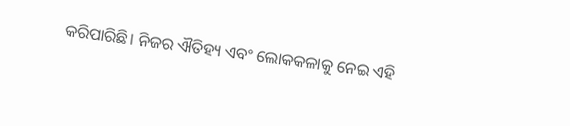କରିପାରିଛି। ନିଜର ଐତିହ୍ୟ ଏବଂ ଲୋକକଳାକୁ‌ ନେଇ ଏହି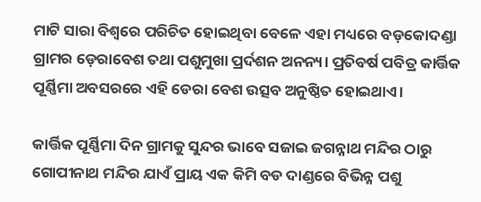ମାଟି ସାରା ବିଶ୍ବରେ ପରିଚିତ ହୋଇଥିବା ବେଳେ ଏହା ମଧ୍ୟରେ‌ ବଡ଼କୋଦଣ୍ଡା ଗ୍ରାମର ଡ଼େରାବେଶ ତଥା ପଶୁମୁଖା ପ୍ରର୍ଦଶନ ଅନନ୍ୟ। ପ୍ରତିବର୍ଷ ପବିତ୍ର କାର୍ତ୍ତିକ ପୂର୍ଣ୍ଣିମା ଅବସରରେ ଏହି ଡେରା ବେଶ ଉତ୍ସବ ଅନୁଷ୍ଠିତ ହୋଇଥାଏ।

କାର୍ତ୍ତିକ ପୂର୍ଣ୍ଣିମା ଦିନ ଗ୍ରାମକୁ ସୁନ୍ଦର ଭାବେ ସଜାଇ ଜଗନ୍ନାଥ ମନ୍ଦିର ଠାରୁ ଗୋପୀନାଥ ମନ୍ଦିର ଯାଏଁ ପ୍ରାୟ ଏକ କିମି ବଡ ଦାଣ୍ଡରେ ବିଭିନ୍ନ ପଶୁ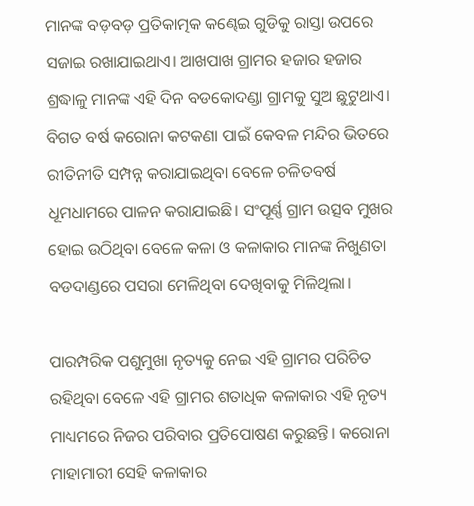ମାନଙ୍କ ବଡ଼ବଡ଼ ପ୍ରତିକାତ୍ମକ କଣ୍ଢେଇ ଗୁଡିକୁ ରାସ୍ତା ଉପରେ ସଜାଇ ରଖାଯାଇଥାଏ। ଆଖପାଖ ଗ୍ରାମର ହଜାର ହଜାର ଶ୍ରଦ୍ଧାଳୁ ମାନଙ୍କ ଏହି ଦିନ ବଡକୋଦଣ୍ଡା ଗ୍ରାମକୁ ସୁଅ ଛୁଟୁଥାଏ। ବିଗତ ବର୍ଷ କରୋନା କଟକଣା ପାଇଁ କେବଳ ମନ୍ଦିର ଭିତରେ ରୀତିନୀତି ସମ୍ପନ୍ନ କରାଯାଇଥିବା ବେଳେ ଚଳିତବର୍ଷ ଧୂମଧାମରେ ପାଳନ କରାଯାଇଛି। ସଂପୂର୍ଣ୍ଣ ଗ୍ରାମ ଉତ୍ସବ ମୁଖର ହୋଇ ଉଠିଥିବା ବ‌େଳେ କଳା ଓ କଳାକାର ମାନଙ୍କ ନିଖୁଣତା ବଡଦାଣ୍ଡରେ ପସରା ମେଳିଥିବା ଦେଖିବାକୁ ମିଳିଥିଲା।

ପାରମ୍ପରିକ ପଶୁମୁଖା ନୃତ୍ୟକୁ ନେଇ ଏହି ଗ୍ରାମର ପରିଚିତ ରହିଥିବା ବେଳେ ଏହି ଗ୍ରାମର ଶତାଧିକ କଳାକାର ଏହି ନୃତ୍ୟ ମାଧ୍ୟମରେ ନିଜର ପରିବାର ପ୍ରତିପୋଷଣ କରୁଛନ୍ତି। କରୋନା ମାହାମାରୀ ସେହି କଳାକାର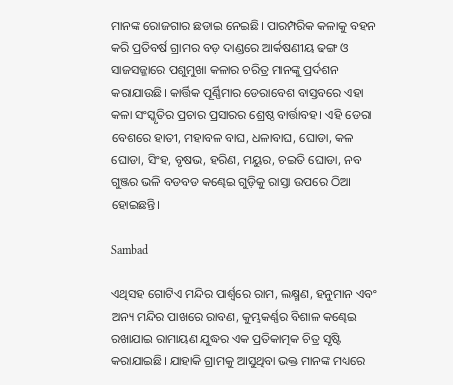ମାନଙ୍କ ରୋଜଗାର ଛଡାଇ ନେଇଛି। ପାରମ୍ପରିକ କଳାକୁ ବହନ କରି ପ୍ରତିବର୍ଷ ଗ୍ରାମର ବଡ଼ ଦାଣ୍ଡରେ ଆର୍କଷଣୀୟ ଢଙ୍ଗ ‌ଓ ସାଜସଜ୍ଜାରେ ପଶୁମୁଖା କଳାର ଚରିତ୍ର ମାନଙ୍କୁ ପ୍ରର୍ଦଶନ କରାଯାଉଛି। କାର୍ତ୍ତିକ ପୂର୍ଣ୍ଣିମାର ଡେରାବେଶ ବାସ୍ତବରେ ଏହା କଳା ସଂସ୍କୃତିର ପ୍ରଚାର ପ୍ରସାରର ଶ୍ରେଷ୍ଠ ବାର୍ତ୍ତାବହ। ଏହି ଡେରା ବେଶରେ ହାତୀ, ମହାବଳ ବାଘ, ଧଳାବାଘ, ଘୋଡା, କଳ ଘୋଡା, ସିଂହ, ବୃଷଭ, ହରିଣ, ମୟୁର, ଚଇତି ଘୋଡା, ନବ ଗୁଞ୍ଜର ଭଳି ବଡବଡ କଣ୍ଢେଇ ଗୁଡ଼ିକୁ ରାସ୍ତା ଉପରେ ଠିଆ ହୋଇଛନ୍ତି।

Sambad

ଏଥିସହ ଗୋଟିଏ ମନ୍ଦିର ପାର୍ଶ୍ବରେ ରାମ, ଲକ୍ଷ୍ମଣ, ହନୁମାନ ଏବଂ ଅନ୍ୟ ମନ୍ଦିର ପାଖରେ ରାବଣ, କୁମ୍ଭକର୍ଣ୍ଣର ବିଶାଳ କଣ୍ଢେଇ ରଖାଯାଇ ରାମାୟଣ ଯୁଦ୍ଧର ଏକ ପ୍ରତିକାତ୍ମକ ଚିତ୍ର ସୃଷ୍ଟି କରାଯାଇଛି। ଯାହାକି ଗ୍ରାମକୁ ଆସୁଥିବା ଭକ୍ତ ମାନଙ୍କ ମଧ୍ୟରେ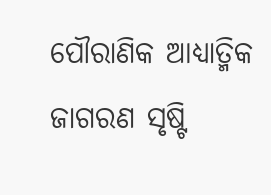ପୌରାଣିକ ଆଧ୍ୟାତ୍ମିକ ଜାଗରଣ ସୃଷ୍ଟି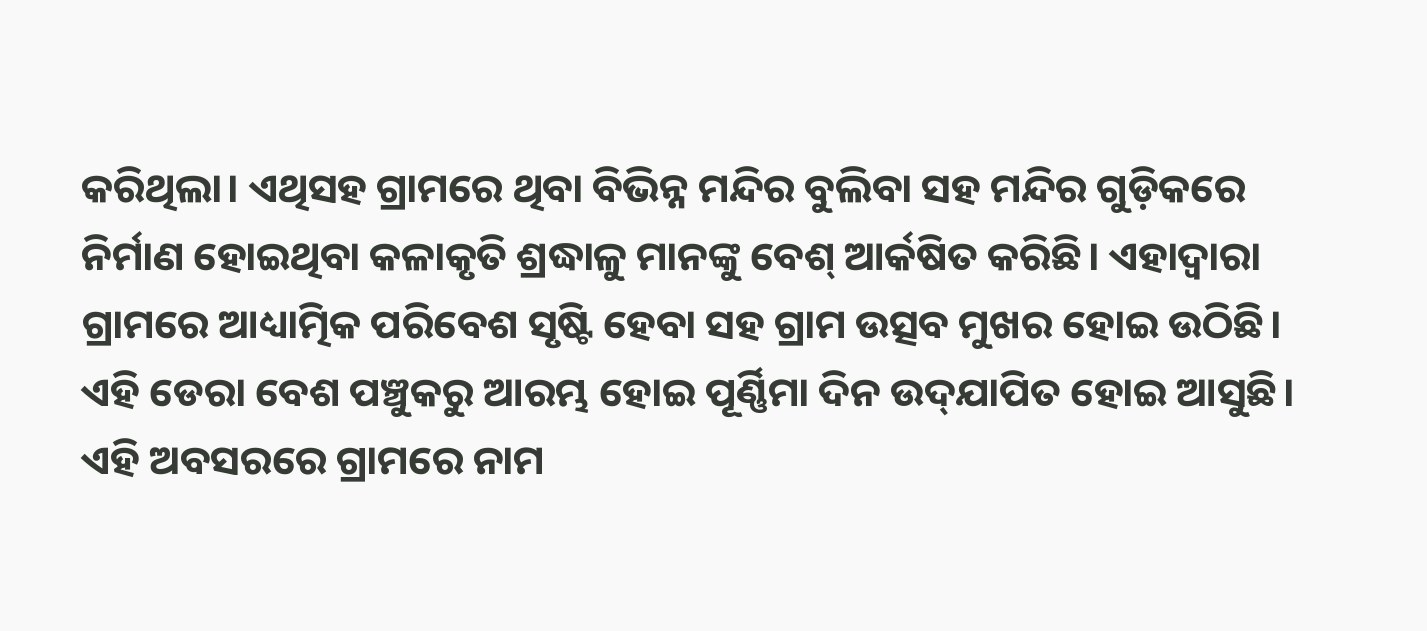କରିଥିଲା। ଏଥିସହ ଗ୍ରାମରେ ଥିବା ବିଭିନ୍ନ ମନ୍ଦିର ବୁଲିବା ସହ ମନ୍ଦିର ଗୁଡ଼ିକରେ ନିର୍ମାଣ ହୋଇଥିବା କଳାକୃତି ଶ୍ରଦ୍ଧାଳୁ ମାନଙ୍କୁ ବେଶ୍‌ ଆର୍କଷିତ କରିଛି। ଏହାଦ୍ବାରା ଗ୍ରାମରେ ଆଧ୍ୟାତ୍ମିକ ପରିବେଶ ସୃଷ୍ଟି ହେବା ସହ ଗ୍ରାମ ଉତ୍ସବ ମୁଖର ହୋଇ ଉଠିଛି। ଏହି ଡେରା ବେଶ ପଞ୍ଚୁକରୁ ଆରମ୍ଭ ହୋଇ ପୂର୍ଣ୍ଣିମା ଦିନ ଉଦ୍‌ଯାପିତ ହୋଇ ଆସୁଛି। ଏହି ଅବସରରେ ଗ୍ରାମରେ ନାମ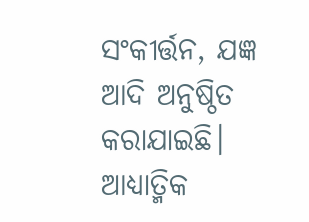ସଂକୀର୍ତ୍ତନ, ଯଜ୍ଞ ଆଦି ଅନୁଷ୍ଠିତ କରାଯାଇଛି। ଆଧ୍ୟାତ୍ମିକ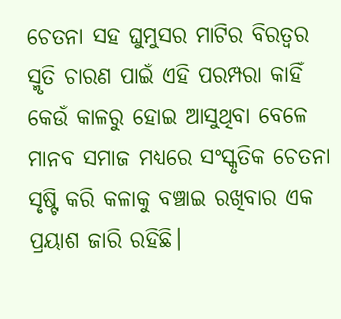ଚେତନା ସହ ଘୁମୁସର ମାଟିର ବିରତ୍ବର ସ୍ମୃତି ଚାରଣ ପାଇଁ ଏହି ପରମ୍ପରା ‌କାହିଁ କେଉଁ କାଳରୁ ହୋଇ ଆସୁଥିବା ବେଳେ ମାନବ ସମାଜ ମଧ୍ୟରେ ସଂସ୍କୃତିକ ଚେତନା ସୃଷ୍ଟି କରି କଳାକୁ ବଞ୍ଚାଇ ରଖିବାର ଏକ ପ୍ରୟାଶ ‌ଜାରି ରହିଛି।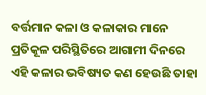ବର୍ତ୍ତମାନ କଳା ଓ କଳାକାର ମାନେ ପ୍ରତିକୂଳ ପରିସ୍ଥିତିରେ ଆଗାମୀ ଦିନରେ ଏହି କଳାର ଭବିଷ୍ୟତ କଣ ହେଉଛି ତାହା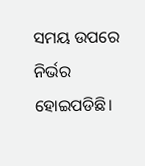ସମୟ ଉପରେ ନିର୍ଭର ହୋଇପଡିଛି।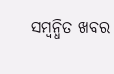ସମ୍ବନ୍ଧିତ ଖବର